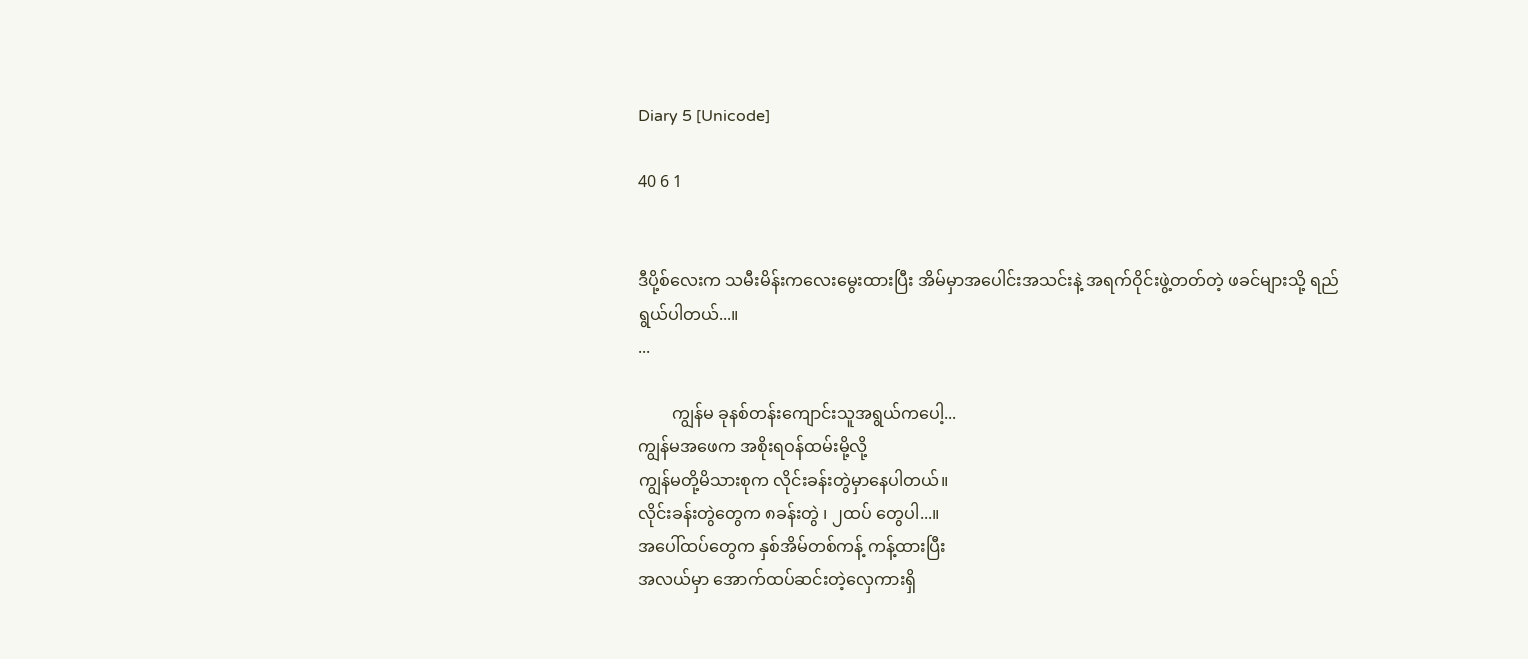Diary 5 [Unicode]

40 6 1


ဒီပို့စ်လေးက သမီးမိန်းကလေးမွေးထားပြီး အိမ်မှာအပေါင်းအသင်းနဲ့ အရက်ဝိုင်းဖွဲ့တတ်တဲ့ ဖခင်များသို့ ရည်ရွယ်ပါတယ်...။
...

        ကျွန်မ ခုနစ်တန်းကျောင်းသူအရွယ်ကပေါ့...
ကျွန်မအဖေက အစိုးရဝန်ထမ်းမို့လို့
ကျွန်မတို့မိသားစုက လိုင်းခန်းတွဲမှာနေပါတယ်။
လိုင်းခန်းတွဲတွေက ၈ခန်းတွဲ ၊ ၂ထပ် တွေပါ...။
အပေါ်ထပ်တွေက နှစ်အိမ်တစ်ကန့် ကန့်ထားပြီး
အလယ်မှာ အောက်ထပ်ဆင်းတဲ့လှေကားရှိ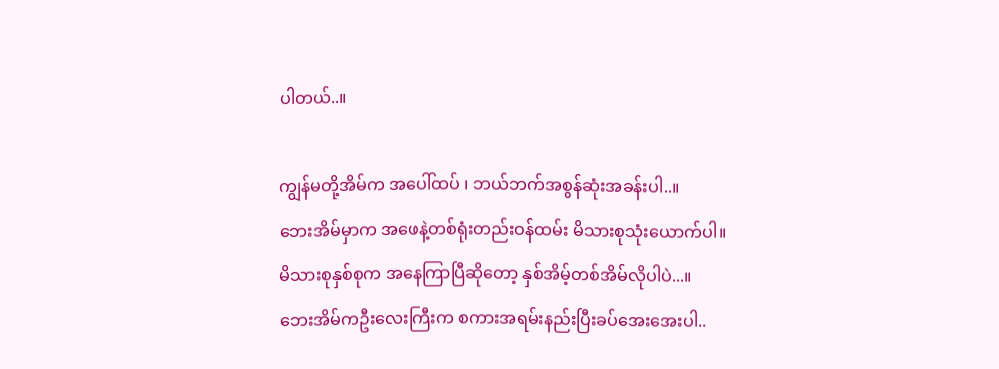ပါတယ်..။

ကျွန်မတို့အိမ်က အပေါ်ထပ် ၊ ဘယ်ဘက်အစွန်ဆုံးအခန်းပါ..။
ဘေးအိမ်မှာက အဖေနဲ့တစ်ရုံးတည်းဝန်ထမ်း မိသားစုသုံးယောက်ပါ။
မိသားစုနှစ်စုက အနေကြာပြီဆိုတော့ နှစ်အိမ့်တစ်အိမ်လိုပါပဲ...။
ဘေးအိမ်ကဦးလေးကြီးက စကားအရမ်းနည်းပြီးခပ်အေးအေးပါ..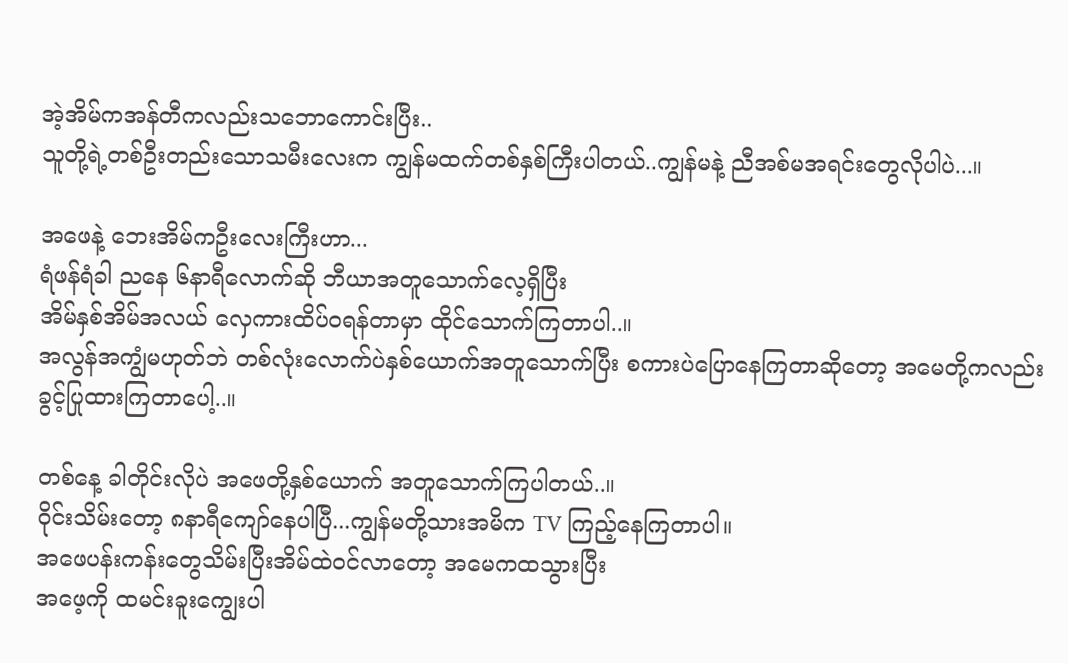အဲ့အိမ်ကအန်တီကလည်းသဘောကောင်းပြီး..
သူတို့ရဲ့တစ်ဦးတည်းသောသမီးလေးက ကျွန်မထက်တစ်နှစ်ကြီးပါတယ်..ကျွန်မနဲ့ ညီအစ်မအရင်းတွေလိုပါပဲ...။

အဖေနဲ့ ဘေးအိမ်ကဦးလေးကြီးဟာ...
ရံဖန်ရံခါ ညနေ ၆နာရီလောက်ဆို ဘီယာအတူသောက်လေ့ရှိပြီး
အိမ်နှစ်အိမ်အလယ် လှေကားထိပ်ဝရန်တာမှာ ထိုင်သောက်ကြတာပါ..။
အလွန်အကျွံမဟုတ်ဘဲ တစ်လုံးလောက်ပဲနှစ်ယောက်အတူသောက်ပြီး စကားပဲပြောနေကြတာဆိုတော့ အမေတို့ကလည်းခွင့်ပြုထားကြတာပေါ့..။

တစ်နေ့ ခါတိုင်းလိုပဲ အဖေတို့နှစ်ယောက် အတူသောက်ကြပါတယ်..။
ဝိုင်းသိမ်းတော့ ၈နာရီကျော်နေပါပြီ...ကျွန်မတို့သားအမိက TV ကြည့်နေကြတာပါ။
အဖေပန်းကန်းတွေသိမ်းပြီးအိမ်ထဲဝင်လာတော့ အမေကထသွားပြီး
အဖေ့ကို ထမင်းခူးကျွေးပါ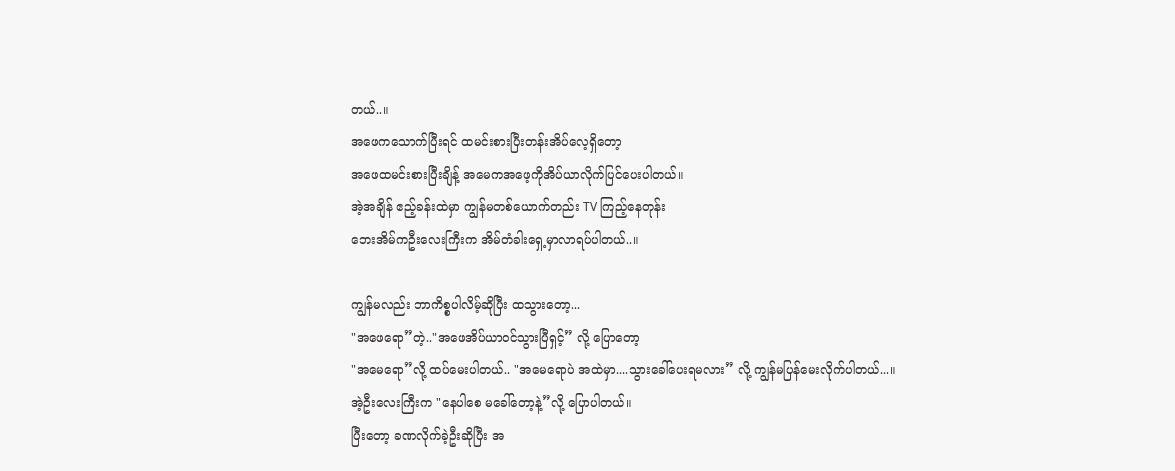တယ်..။
အဖေကသောက်ပြီးရင် ထမင်းစားပြီးတန်းအိပ်လေ့ရှိတော့
အဖေထမင်းစားပြီးချိန့် အမေကအဖေ့ကိုအိပ်ယာလိုက်ပြင်ပေးပါတယ်။
အဲ့အချိန် ဧည့်ခန်းထဲမှာ ကျွန်မတစ်ယောက်တည်း TV ကြည့်နေတုန်း
ဘေးအိမ်ကဦးလေးကြီးက အိမ်တံခါးရှေ့မှာလာရပ်ပါတယ်..။

ကျွန်မလည်း ဘာကိစ္စပါလိမ့်ဆိုပြီး ထသွားတော့...
"အဖေရော”တဲ့.."အဖေအိပ်ယာဝင်သွားပြီရှင့်” လို့ ပြောတော့
"အမေရော”လို့ ထပ်မေးပါတယ်.. "အမေရောပဲ အထဲမှာ....သွားခေါ်ပေးရမလား” လို့ ကျွန်မပြန်မေးလိုက်ပါတယ်...။
အဲ့ဦးလေးကြီးက "နေပါစေ မခေါ်တော့နဲ့”လို့ ပြောပါတယ်။
ပြီးတော့ ခဏလိုက်ခဲ့ဦးဆိုပြီး အ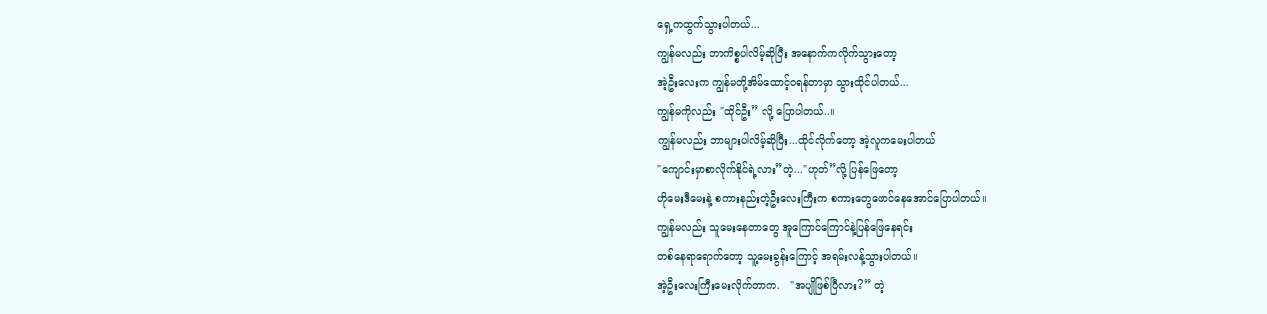ရှေ့ကထွက်သွားပါတယ်...
ကျွန်မလည်း ဘာကိစ္စပါလိမ့်ဆိုပြီး အနောက်ကလိုက်သွားတော့
အဲ့ဦးလေးက ကျွန်မတို့အိမ်ထောင့်ဝရန်တာမှာ သွားထိုင်ပါတယ်...
ကျွန်မကိုလည်း "ထိုင်ဦး” လို့ ပြောပါတယ်..။
ကျွန်မလည်း ဘာများပါလိမ့်ဆိုပြီး...ထိုင်လိုက်တော့ အဲ့လူကမေးပါတယ်
"ကျောင်းမှာစာလိုက်နိုင်ရဲ့လား”တဲ့..."ဟုတ်”လို့ ပြန်ဖြေတော့
ဟိုမေးဒီမေးနဲ့ စကားနည်းတဲ့ဦးလေးကြီးက စကားတွေဖောင်နေအောင်ပြောပါတယ်။
ကျွန်မလည်း သူမေးနေတာတွေ အူကြောင်ကြောင်နဲ့ပြန်ဖြေနေရင်း
တစ်နေရာရောက်တော့ သူ့မေးခွန်းကြောင့် အရမ်းလန့်သွားပါတယ်။
အဲ့ဦးလေးကြီးမေးလိုက်တာက.   "အပျိုဖြစ်ပြီလား?” တဲ့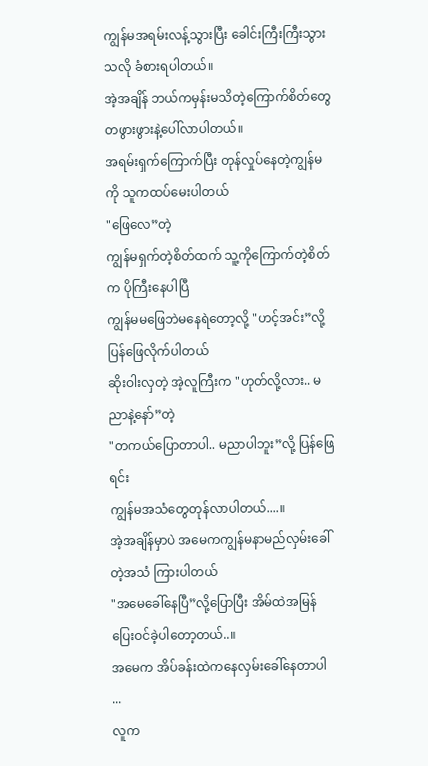ကျွန်မအရမ်းလန့်သွားပြီး ခေါင်းကြီးကြီးသွားသလို ခံစားရပါတယ်။
အဲ့အချိန် ဘယ်ကမှန်းမသိတဲ့ကြောက်စိတ်တွေတဖွားဖွားနဲ့ပေါ်လာပါတယ်။
အရမ်းရှက်ကြောက်ပြီး တုန်လှုပ်နေတဲ့ကျွန်မကို သူကထပ်မေးပါတယ်
"ဖြေလေ”တဲ့
ကျွန်မရှက်တဲ့စိတ်ထက် သူ့ကိုကြောက်တဲ့စိတ်က ပိုကြီးနေပါပြီ
ကျွန်မမဖြေဘဲမနေရဲတော့လို့ "ဟင့်အင်း”လို့ ပြန်ဖြေလိုက်ပါတယ်
ဆိုးဝါးလှတဲ့ အဲ့လူကြီးက "ဟုတ်လို့လား.. မညာနဲ့နော်”တဲ့
"တကယ်ပြောတာပါ.. မညာပါဘူး”လို့ ပြန်ဖြေရင်း
ကျွန်မအသံတွေတုန်လာပါတယ်....။
အဲ့အချိန်မှာပဲ အမေကကျွန်မနာမည်လှမ်းခေါ်တဲ့အသံ ကြားပါတယ်
"အမေခေါ်နေပြီ”လို့ပြောပြီး အိမ်ထဲအမြန်ပြေးဝင်ခဲ့ပါတော့တယ်..။
အမေက အိပ်ခန်းထဲကနေလှမ်းခေါ်နေတာပါ ...
လူက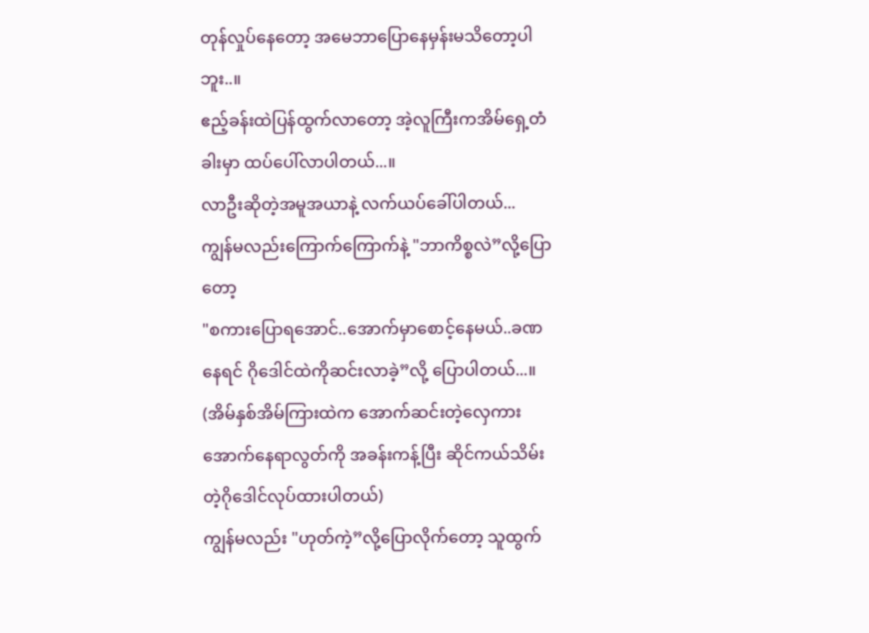တုန်လှုပ်နေတော့ အမေဘာပြောနေမှန်းမသိတော့ပါဘူး..။
ဧည့်ခန်းထဲပြန်ထွက်လာတော့ အဲ့လူကြီးကအိမ်ရှေ့တံခါးမှာ ထပ်ပေါ်လာပါတယ်...။
လာဦးဆိုတဲ့အမူအယာနဲ့ လက်ယပ်ခေါ်ပါတယ်...
ကျွန်မလည်းကြောက်ကြောက်နဲ့ "ဘာကိစ္စလဲ”လို့ပြောတော့
"စကားပြောရအောင်..အောက်မှာစောင့်နေမယ်..ခဏနေရင် ဂိုဒေါင်ထဲကိုဆင်းလာခဲ့”လို့ ပြောပါတယ်...။
(အိမ်နှစ်အိမ်ကြားထဲက အောက်ဆင်းတဲ့လှေကားအောက်နေရာလွတ်ကို အခန်းကန့်ပြီး ဆိုင်ကယ်သိမ်းတဲ့ဂိုဒေါင်လုပ်ထားပါတယ်)
ကျွန်မလည်း "ဟုတ်ကဲ့”လို့ပြောလိုက်တော့ သူထွက်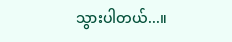သွားပါတယ်...။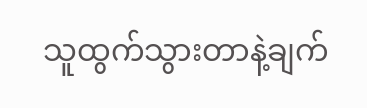သူထွက်သွားတာနဲ့ချက်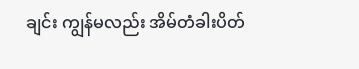ချင်း ကျွန်မလည်း အိမ်တံခါးပိတ်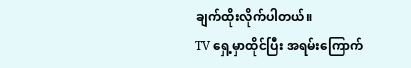ချက်ထိုးလိုက်ပါတယ်။
TV ရှေ့မှာထိုင်ပြီး အရမ်းကြောက်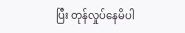ပြီး တုန်လှုပ်နေမိပါ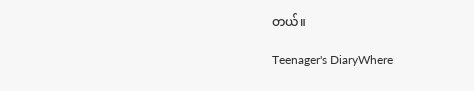တယ်။

Teenager's DiaryWhere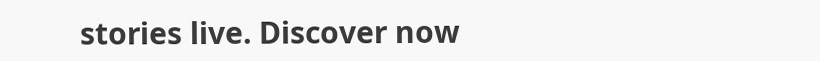stories live. Discover now